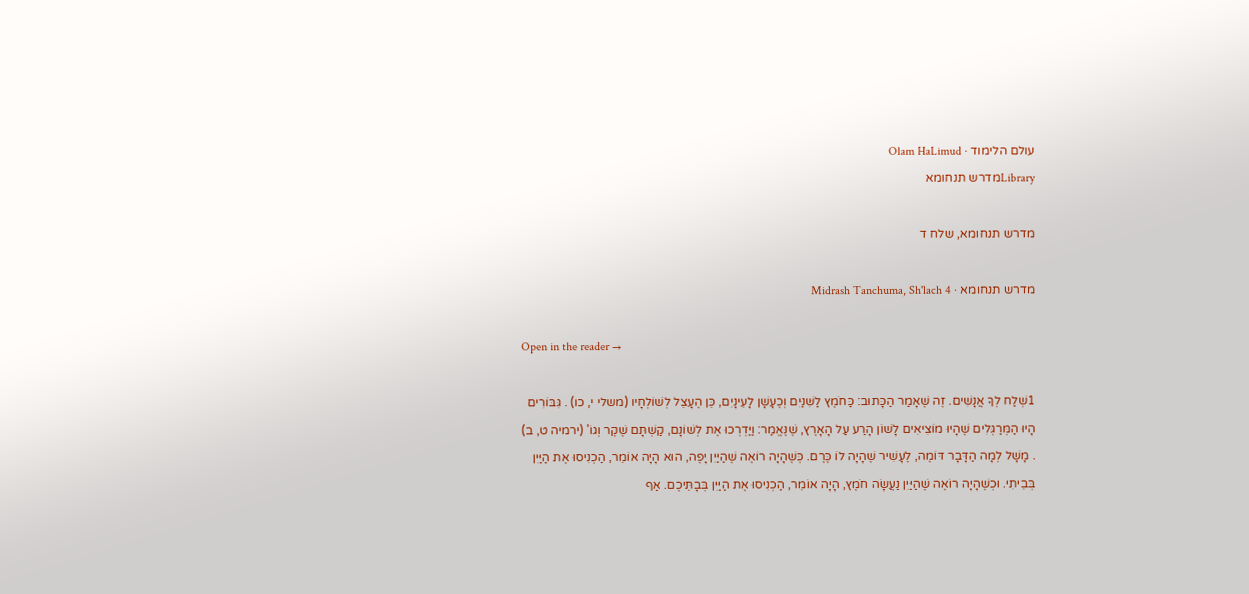עולם הלימוד · Olam HaLimud
Libraryמדרש תנחומא

מדרש תנחומא, שלח ד

מדרש תנחומא · Midrash Tanchuma, Sh'lach 4

Open in the reader →

1שְׁלַח לְךָ אֲנָשִׁים. זֶה שֶׁאָמַר הַכָּתוּב: כַּחֹמֶץ לַשִּׁנַּיִם וְכֶעָשָׁן לָעֵינָיִם, כֵּן הֶעָצֵל לְשׁוֹלְחָיו (משלי י, כו) . גִּבּוֹרִים הָיוּ הַמְּרַגְּלִים שֶׁהָיוּ מוֹצִיאִים לָשׁוֹן הָרַע עַל הָאָרֶץ, שֶׁנֶּאֱמַר: וַיַּדְרְכוּ אֶת לְשׁוֹנָם, קַשְׁתָּם שֶׁקֶר וְגוֹ' (ירמיה ט, ב) . מָשָׁל לְמָה הַדָּבָר דּוֹמֶה, לֶעָשִׁיר שֶׁהָיָה לוֹ כֶּרֶם. כְּשֶׁהָיָה רוֹאֶה שֶׁהַיַּיִן יָפֶה, הוּא הָיָה אוֹמֵר, הַכְנִיסוּ אֶת הַיַּיִן בְּבֵיתִי. וּכְשֶׁהָיָה רוֹאֶה שֶׁהַיַּיִן נַעֲשָׂה חֹמֶץ, הָיָה אוֹמֵר, הַכְנִיסוּ אֶת הַיַּיִן בְּבָתֵּיכֶם. אַף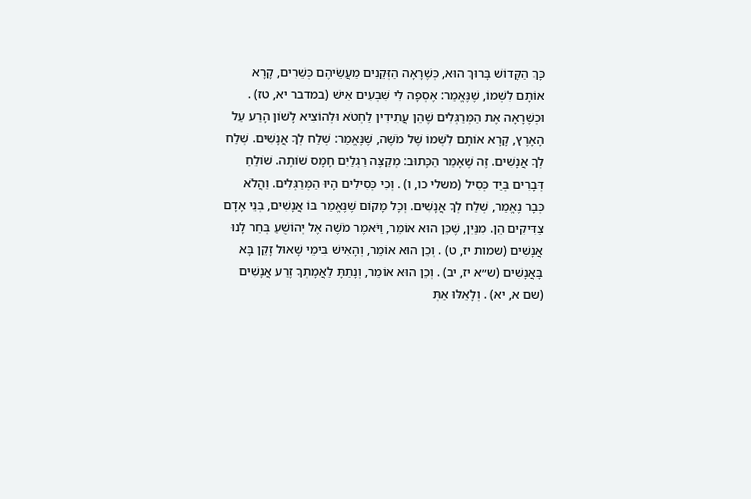כָּךְ הַקָּדוֹשׁ בָּרוּךְ הוּא, כְּשֶׁרָאָה הַזְּקֵנִים מַעֲשֵׂיהֶם כְּשֵׁרִים, קָרָא אוֹתָם לִשְׁמוֹ, שֶׁנֶּאֱמַר: אֶסְפָה לִי שִׁבְעִים אִישׁ (במדבר יא, טז) . וּכְשֶׁרָאָה אֶת הַמְּרַגְּלִים שֶׁהֵן עֲתִידִין לַחְטֹא וּלְהוֹצִיא לָשׁוֹן הָרַע עַל הָאָרֶץ, קָרָא אוֹתָם לִשְׁמוֹ שֶׁל מֹשֶׁה, שֶׁנֶּאֱמַר: שְׁלַח לְךָ אֲנָשִׁים. שְׁלַח לְךָ אֲנָשִׁים. זֶה שֶׁאָמַר הַכָּתוּב: מְקַצֶּה רַגְלַיִם חָמָס שׁוֹתֶה. שׁוֹלֵחַ דְּבָרִים בְּיַד כְּסִיל (משלי כו, ו) . וְכִי כְּסִילִים הָיוּ הַמְּרַגְּלִים. וַהֲלֹא כְּבָר נֶאֱמַר, שְׁלַח לְךָ אֲנָשִׁים. וְכָל מָקוֹם שֶׁנֶּאֱמַר בּוֹ אֲנָשִׁים, בְּנֵי אָדָם צַדִּיקִים הֵן. מִנַּיִן, שֶׁכֵּן הוּא אוֹמֵר, וַיֹּאמֶר מֹשֶׁה אֶל יְהוֹשֻׁעַ בְּחַר לָנוּ אֲנָשִׁים (שמות יז, ט) . וְכֵן הוּא אוֹמֵר, וְהָאִישׁ בִּימֵי שָׁאוּל זָקֵן בָּא בָּאֲנָשִׁים (ש״א יז, יב) . וְכֵן הוּא אוֹמֵר, וְנָתַתָּ לַאֲמָתְךָ זֶרַע אֲנָשִׁים (שם א, יא) . וְלָאֵלּוּ אַתְּ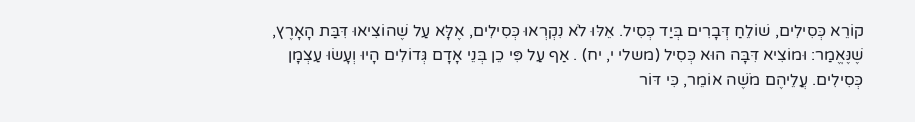קוֹרֵא כְּסִילִים, שׁוֹלֵחַ דְּבָרִים בְּיַד כְּסִיל. אֵלּוּ לֹא נִקְרְאוּ כְּסִילִים, אֶלָּא עַל שֶׁהוֹצִיאוּ דִּבַּת הָאָרֶץ, שֶׁנֶּאֱמַר: וּמוֹצִיא דִּבָּה הוּא כְּסִיל (משלי י, יח) . אַף עַל פִּי כֵן בְּנֵי אָדָם גְּדוֹלִים הָיוּ וְעָשׂוּ עַצְמָן כְּסִילִים. עֲלֵיהֶם מֹשֶׁה אוֹמֵר, כִּי דּוֹר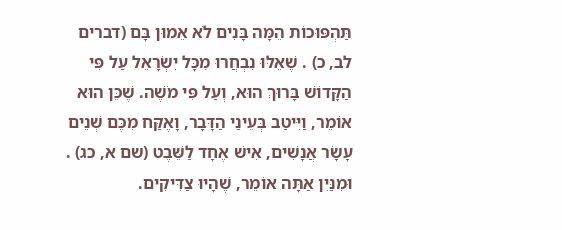תַּהְפּוּכוֹת הֵמָּה בָּנִים לֹא אֵמוּן בָּם (דברים לב, כ) . שֶׁאֵלּוּ נִבְחֲרוּ מִכָּל יִשְׂרָאֵל עַל פִּי הַקָּדוֹשׁ בָּרוּךְ הוּא, וְעַל פִּי מֹשֶׁה. שֶׁכֵּן הוּא אוֹמֵר, וַיִּיטַב בְּעֵינַי הַדָּבָר, וָאֶקַּח מִכֶּם שְׁנֵים עָשָׂר אֲנָשִׁים, אִישׁ אֶחָד לַשֵּׁבֶט (שם א, כג) . וּמִנַּיִן אַתָּה אוֹמֵר, שֶׁהָיוּ צַדִּיקִים.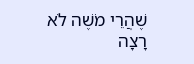שֶׁהֲרֵי מֹשֶׁה לֹא רָצָה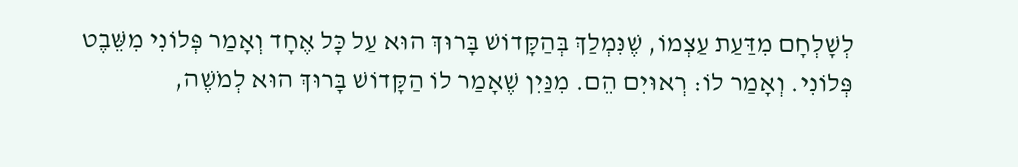לְשָׁלְחָם מִדַּעַת עַצְמוֹ, שֶׁנִּמְלַךְ בְּהַקָּדוֹשׁ בָּרוּךְ הוּא עַל כָּל אֶחָד וְאָמַר פְּלוֹנִי מִשֵּׁבֶט פְּלוֹנִי. וְאָמַר לוֹ: רְאוּיִם הֵם. מִנַּיִן שֶׁאָמַר לוֹ הַקָּדוֹשׁ בָּרוּךְ הוּא לְמֹשֶׁה,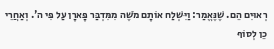רְאוּיִם הֵם. שֶׁנֶּאֱמַר: וַיִּשְׁלַח אוֹתָם מֹשֶׁה מִמִּדְבַּר פָּארָן עַל פִּי ה'. וְאַחֲרֵי כֵן לְסוֹף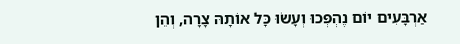אַרְבָּעִים יוֹם נֶהְפְּכוּ וְעָשׂוּ כָּל אוֹתָהּ צָרָה, וְהֵן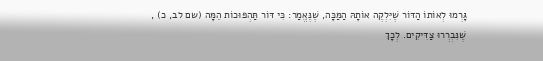גָּרְמוּ לְאוֹתוֹ הַדּוֹר שֶׁיִּלְקֶה אוֹתָהּ הַמַּכָּה, שֶׁנֶּאֱמַר: כִּי דּוֹר תַּהְפּוּכוֹת הֵמָּה (שם לב, כ) , שֶׁנִּבְרְרוּ צַדִּיקִים. לְכָךְ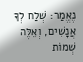נֶאֱמַר: שְׁלַח לְךָ אֲנָשִׁים, וְאֵלֶּה שְׁמוֹת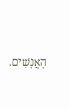הָאֲנָשִׁים.